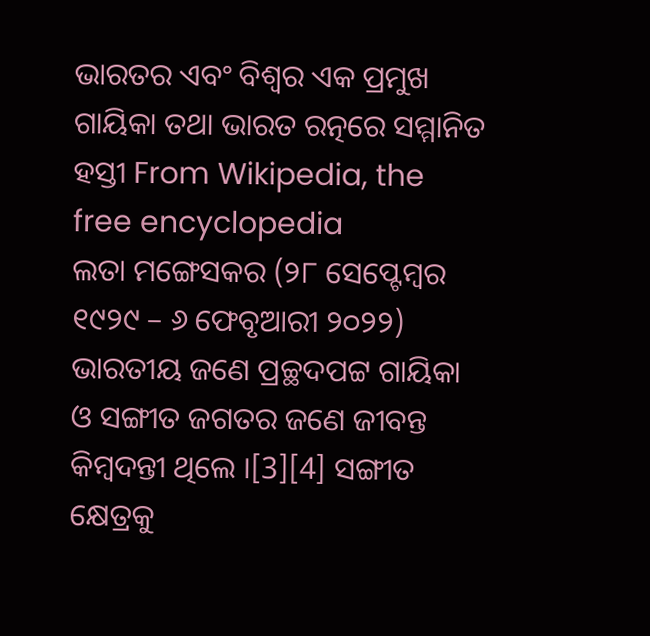ଭାରତର ଏବଂ ବିଶ୍ଵର ଏକ ପ୍ରମୁଖ ଗାୟିକା ତଥା ଭାରତ ରତ୍ନରେ ସମ୍ମାନିତ ହସ୍ତୀ From Wikipedia, the free encyclopedia
ଲତା ମଙ୍ଗେସକର (୨୮ ସେପ୍ଟେମ୍ବର ୧୯୨୯ – ୬ ଫେବୃଆରୀ ୨୦୨୨) ଭାରତୀୟ ଜଣେ ପ୍ରଚ୍ଛଦପଟ୍ଟ ଗାୟିକା ଓ ସଙ୍ଗୀତ ଜଗତର ଜଣେ ଜୀବନ୍ତ କିମ୍ବଦନ୍ତୀ ଥିଲେ ।[3][4] ସଙ୍ଗୀତ କ୍ଷେତ୍ରକୁ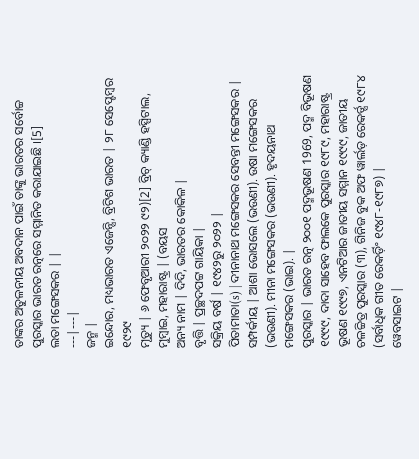ତାଙ୍କର ଅତୁଳନୀୟ ଅବଦାନ ପାଇଁ ତାଙ୍କୁ ଭାରତର ସର୍ବୋଚ୍ଚ ପୁରସ୍କାର ଭାରତ ରତ୍ନରେ ସମ୍ମାନିତ କରାଯାଇଛି ।[5]
ଲତା ମଙ୍ଗେସକର | |
---|---|
ଜନ୍ମ |
ଇନ୍ଦୋର, ମଧ୍ୟଭାରତ ଏଜେନ୍ସି, ବ୍ରିଟିଶ ଭାରତ | ୨୮ ସେପ୍ଟେମ୍ବର ୧୯୨୯
ମୃତ୍ୟୁ | ୬ ଫେବୃଆରୀ ୨୦୨୨ ୯୨)[2] ବ୍ରିଚ୍ କ୍ୟାଣ୍ଡି ହସ୍ପିଟାଲ, ମୁମ୍ବାଇ, ମହାରାଷ୍ଟ୍ର | (ବୟସ
ଅନ୍ୟ ନାମ | ଦିଦି, ଭାରତର କୋକିଳ |
ବୃତ୍ତି | ପ୍ରଚ୍ଛଦପଟ୍ଟ ଗାୟିକା |
ସକ୍ରିୟ ବର୍ଷ | ୧୯୪୨ରୁ ୨୦୨୨ |
ପିତାମାତା(s) | ଦୀନାନାଥ ମଙ୍ଗେସକର ସେବନ୍ତୀ ମଙ୍ଗେସକର |
ସମ୍ପର୍କୀୟ | ଆଶା ଭୋସଲେ (ଭଉଣୀ). ଉଷା ମଙ୍ଗେସକର (ଭଉଣୀ). ମୀନା ମଙ୍ଗେସକର (ଭଉଣୀ). ହୃଦୟନାଥ ମଙ୍ଗେସକର (ଭାଇ). |
ପୁରସ୍କାର | ଭାରତ ରତ୍ନ ୨୦୦୧ ପଦ୍ମଭୂଷଣ 1969, ପଦ୍ମ ବିଭୂଷଣ ୧୯୯୯, ଦାଦା ସାହେବ ଫାଲକେ ପୁରସ୍କାର ୧୯୮୯, ମହାରାଷ୍ଟ୍ର ଭୂଷଣ ୧୯୯୭, ଏନଟିଆର ଜାତୀୟ ସମ୍ମାନ ୧୯୯୯, ଜାତୀୟ ଚଳଚ୍ଚିତ୍ର ପୁରସ୍କାର (୩), ଗିନିଜ ବୁକ ଅଫ ୱାର୍ଲଡ଼ ରେକର୍ଡ୍ସ ୧୯୮୪ (ସର୍ବାଧିକ ଗୀତ ରେକର୍ଡ଼ିଂ ୧୯୪୮-୧୯୮୭) |
ୱେବସାଇଟ |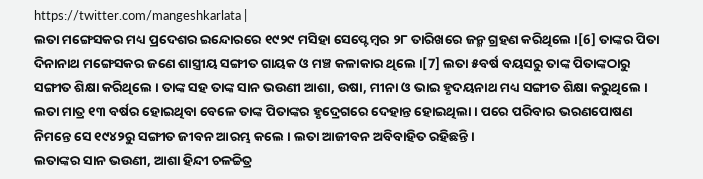https://twitter.com/mangeshkarlata |
ଲତା ମଙ୍ଗେସକର ମଧ୍ୟ ପ୍ରଦେଶର ଇନ୍ଦୋରରେ ୧୯୨୯ ମସିହା ସେପ୍ଟେମ୍ବର ୨୮ ତାରିଖରେ ଜନ୍ମ ଗ୍ରହଣ କରିଥିଲେ ।[6] ତାଙ୍କର ପିତା ଦିନାନାଥ ମଙ୍ଗେସକର ଜଣେ ଶାସ୍ତ୍ରୀୟ ସଙ୍ଗୀତ ଗାୟକ ଓ ମଞ୍ଚ କଳାକାର ଥିଲେ ।[7] ଲତା ୫ବର୍ଷ ବୟସରୁ ତାଙ୍କ ପିତାଙ୍କଠାରୁ ସଙ୍ଗୀତ ଶିକ୍ଷା କରିଥିଲେ । ତାଙ୍କ ସହ ତାଙ୍କ ସାନ ଭଉଣୀ ଆଶା, ଉଷା, ମୀନା ଓ ଭାଇ ହୃଦୟନାଥ ମଧ୍ୟ ସଙ୍ଗୀତ ଶିକ୍ଷା କରୁଥିଲେ । ଲତା ମାତ୍ର ୧୩ ବର୍ଷର ହୋଇଥିବା ବେଳେ ତାଙ୍କ ପିତାଙ୍କର ହୃଦ୍ରେଗରେ ଦେହାନ୍ତ ହୋଇଥିଲା । ପରେ ପରିବାର ଭରଣପୋଷଣ ନିମନ୍ତେ ସେ ୧୯୪୨ରୁ ସଙ୍ଗୀତ ଜୀବନ ଆରମ୍ଭ କଲେ । ଲତା ଆଜୀବନ ଅବିବାହିତ ରହିଛନ୍ତି ।
ଲତାଙ୍କର ସାନ ଭଉଣୀ, ଆଶା ହିନ୍ଦୀ ଚଳଚ୍ଚିତ୍ର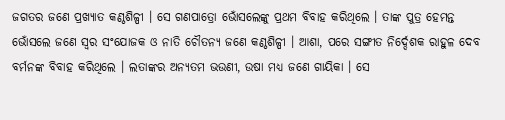ଜଗତର ଜଣେ ପ୍ରଖ୍ୟାତ କଣ୍ଠଶିଳ୍ପୀ । ସେ ଗଣପାତ୍ରୋ ଭୋଁସଲେଙ୍କୁ ପ୍ରଥମ ବିବାହ କରିଥିଲେ । ତାଙ୍କ ପୁତ୍ର ହେମନ୍ତ ଭୋଁସଲେ ଜଣେ ସ୍ୱର ସଂଯୋଜକ ଓ ନାତି ଚୌତନ୍ୟ ଜଣେ କଣ୍ଠଶିଳ୍ପୀ । ଆଶା, ପରେ ସଙ୍ଗୀତ ନିର୍ଦ୍ଦେଶକ ରାହୁଳ ଦେବ ବର୍ମନଙ୍କ ବିବାହ କରିଥିଲେ । ଲତାଙ୍କର ଅନ୍ୟତମ ଭଉଣୀ, ଉଷା ମଧ୍ୟ ଜଣେ ଗାୟିକା । ସେ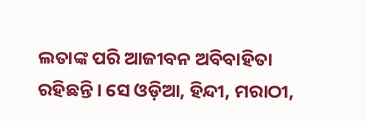ଲତାଙ୍କ ପରି ଆଜୀବନ ଅବିବାହିତା ରହିଛନ୍ତି । ସେ ଓଡ଼ିଆ, ହିନ୍ଦୀ, ମରାଠୀ,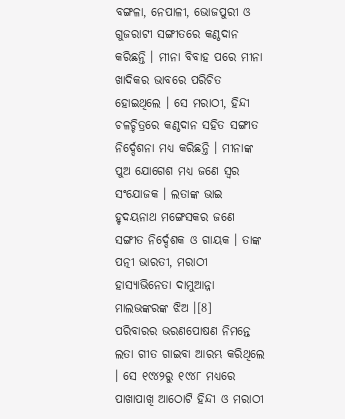ବଙ୍ଗଳା, ନେପାଳୀ, ଭୋଜପୁରୀ ଓ ଗୁଜରାଟୀ ସଙ୍ଗୀତରେ କଣ୍ଠଦାନ କରିଛନ୍ତି । ମୀନା ବିବାହ ପରେ ମୀନା ଖାଦିକର ଭାବରେ ପରିଚିତ ହୋଇଥିଲେ । ସେ ମରାଠୀ, ହିନ୍ଦୀ ଚଳଚ୍ଚିତ୍ରରେ କଣ୍ଠଦାନ ସହିତ ସଙ୍ଗୀତ ନିର୍ଦ୍ଦେଶନା ମଧ୍ୟ କରିଛନ୍ତି । ମୀନାଙ୍କ ପୁଅ ଯୋଗେଶ ମଧ୍ୟ ଜଣେ ସ୍ୱର ସଂଯୋଜକ । ଲତାଙ୍କ ଭାଇ ହୃଦୟନାଥ ମଙ୍ଗେସକର ଜଣେ ସଙ୍ଗୀତ ନିର୍ଦ୍ଦେଶକ ଓ ଗାୟକ । ତାଙ୍କ ପତ୍ନୀ ଭାରତୀ, ମରାଠୀ ହାସ୍ୟାଭିନେତା ଦାମୁଆନ୍ନା ମାଲଭଙ୍କରଙ୍କ ଝିଅ ।[8]
ପରିବାରର ଭରଣପୋଷଣ ନିମନ୍ତେ ଲତା ଗୀତ ଗାଇବା ଆରମ୍ଭ କରିଥିଲେ । ସେ ୧୯୪୨ରୁ ୧୯୪୮ ମଧ୍ୟରେ ପାଖାପାଖି ଆଠୋଟି ହିନ୍ଦୀ ଓ ମରାଠୀ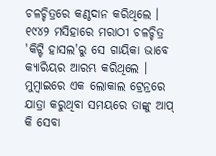ଚଳଚ୍ଚିତ୍ରରେ କଣ୍ଠଦାନ କରିଥିଲେ । ୧୯୪୨ ମସିହାରେ ମରାଠୀ ଚଳଚ୍ଚିତ୍ର 'କିଟ୍ଟି ହାସଲ'ରୁ ସେ ଗାୟିକା ଭାବେ କ୍ୟାରିୟର ଆରମ୍ଭ କରିଥିଲେ । ମୁମ୍ବାଇରେ ଏକ ଲୋକାଲ ଟ୍ରେନ୍ରରେ ଯାତ୍ରା କରୁଥିବା ସମୟରେ ତାଙ୍କୁ ଆପ୍ କି ସେବା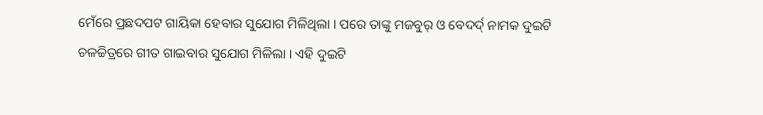ମେଁରେ ପ୍ରଛଦପଟ ଗାୟିକା ହେବାର ସୁଯୋଗ ମିଳିଥିଲା । ପରେ ତାଙ୍କୁ ମଜବୁର୍ ଓ ବେଦର୍ଦ୍ ନାମକ ଦୁଇଟି ଚଳଚ୍ଚିତ୍ରରେ ଗୀତ ଗାଇବାର ସୁଯୋଗ ମିଳିଲା । ଏହି ଦୁଇଟି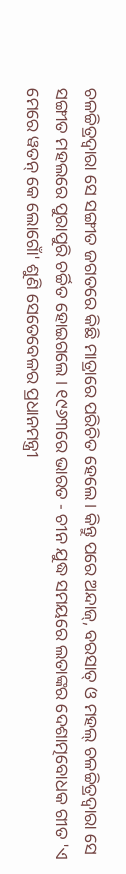ଚଳଚ୍ଚିତ୍ରଦ୍ୱାରା ସେ ସଙ୍ଗୀତ ଜଗତରେ କିଛି ମାତ୍ରାରେ ପରିଚିତ ହେଲେ । କିନ୍ତୁ ପରେ ଅନ୍ଦାଜ୍, ବରସାତ୍ ଓ ମହଲ୍ ଚଳଚ୍ଚିତ୍ରଦ୍ୱାରା ସେ ସଙ୍ଗୀତ ମହଲରେ ପୁରାପୁରି ଚର୍ଚ୍ଚିତ ହୋଇଗଲେ । ୧୯୬୩ରେ ଭାରତ - ଚୀନ ଯୁଦ୍ଧ ସମୟରେ ଲତାଙ୍କର ଦେଶାତ୍ମବୋଧକ ଗୀତ 'ଏ ମେରେ ୱତନ୍ କେ ଲୋଗୋଁ' ଶୁଣି ସେତେବେଳର ପ୍ରଧାନମନ୍ତ୍ରୀ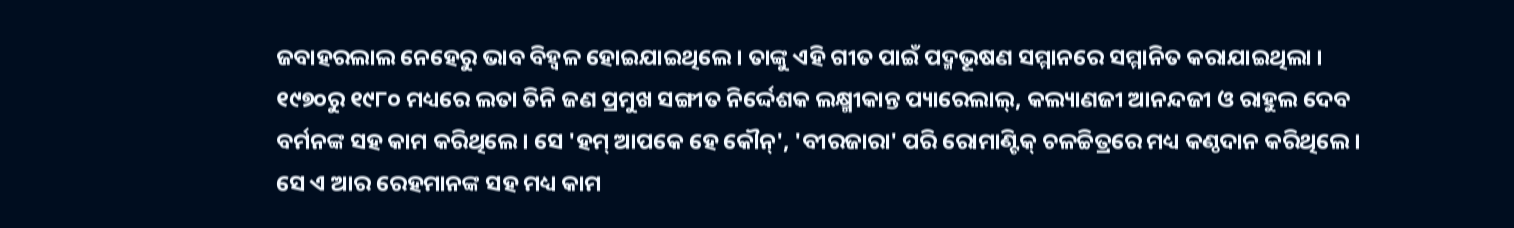ଜବାହରଲାଲ ନେହେରୁ ଭାବ ବିହ୍ୱଳ ହୋଇଯାଇଥିଲେ । ତାଙ୍କୁ ଏହି ଗୀତ ପାଇଁ ପଦ୍ମଭୂଷଣ ସମ୍ମାନରେ ସମ୍ମାନିତ କରାଯାଇଥିଲା । ୧୯୭୦ରୁ ୧୯୮୦ ମଧ୍ୟରେ ଲତା ତିନି ଜଣ ପ୍ରମୁଖ ସଙ୍ଗୀତ ନିର୍ଦ୍ଦେଶକ ଲକ୍ଷ୍ମୀକାନ୍ତ ପ୍ୟାରେଲାଲ୍, କଲ୍ୟାଣଜୀ ଆନନ୍ଦଜୀ ଓ ରାହୁଲ ଦେବ ବର୍ମନଙ୍କ ସହ କାମ କରିଥିଲେ । ସେ 'ହମ୍ ଆପକେ ହେ କୌନ୍', 'ବୀରଜାରା' ପରି ରୋମାଣ୍ଟିକ୍ ଚଳଚ୍ଚିତ୍ରରେ ମଧ୍ୟ କଣ୍ଠଦାନ କରିଥିଲେ । ସେ ଏ ଆର ରେହମାନଙ୍କ ସହ ମଧ୍ୟ କାମ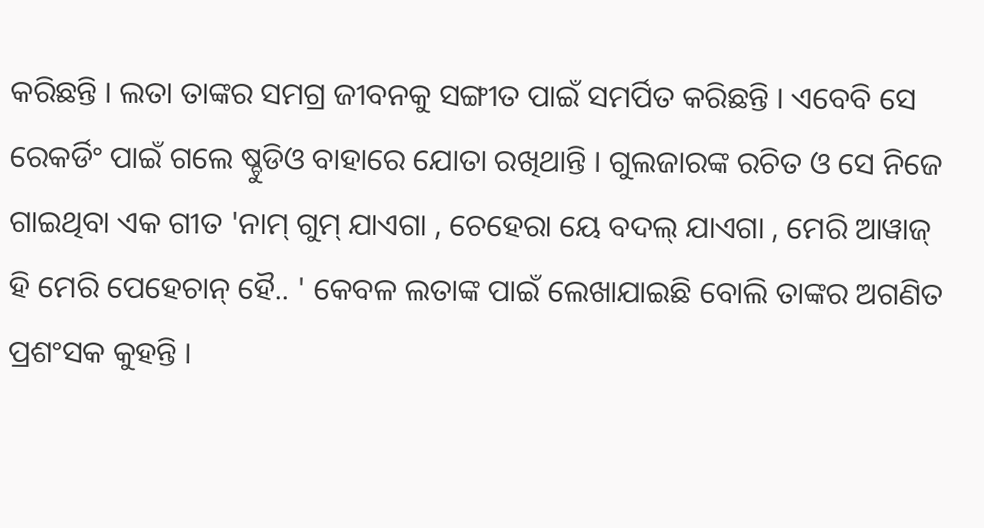କରିଛନ୍ତି । ଲତା ତାଙ୍କର ସମଗ୍ର ଜୀବନକୁ ସଙ୍ଗୀତ ପାଇଁ ସମର୍ପିତ କରିଛନ୍ତି । ଏବେବି ସେ ରେକର୍ଡିଂ ପାଇଁ ଗଲେ ଷ୍ଚୁଡିଓ ବାହାରେ ଯୋତା ରଖିଥାନ୍ତି । ଗୁଲଜାରଙ୍କ ରଚିତ ଓ ସେ ନିଜେ ଗାଇଥିବା ଏକ ଗୀତ 'ନାମ୍ ଗୁମ୍ ଯାଏଗା , ଚେହେରା ୟେ ବଦଲ୍ ଯାଏଗା , ମେରି ଆୱାଜ୍ ହି ମେରି ପେହେଚାନ୍ ହୈ.. ' କେବଳ ଲତାଙ୍କ ପାଇଁ ଲେଖାଯାଇଛି ବୋଲି ତାଙ୍କର ଅଗଣିତ ପ୍ରଶଂସକ କୁହନ୍ତି ।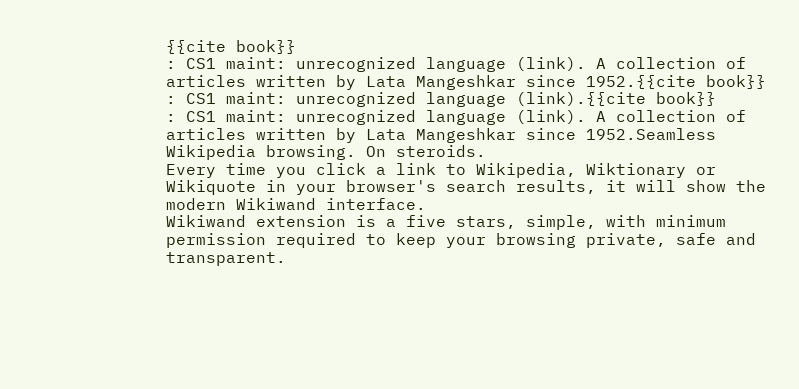{{cite book}}
: CS1 maint: unrecognized language (link). A collection of articles written by Lata Mangeshkar since 1952.{{cite book}}
: CS1 maint: unrecognized language (link).{{cite book}}
: CS1 maint: unrecognized language (link). A collection of articles written by Lata Mangeshkar since 1952.Seamless Wikipedia browsing. On steroids.
Every time you click a link to Wikipedia, Wiktionary or Wikiquote in your browser's search results, it will show the modern Wikiwand interface.
Wikiwand extension is a five stars, simple, with minimum permission required to keep your browsing private, safe and transparent.